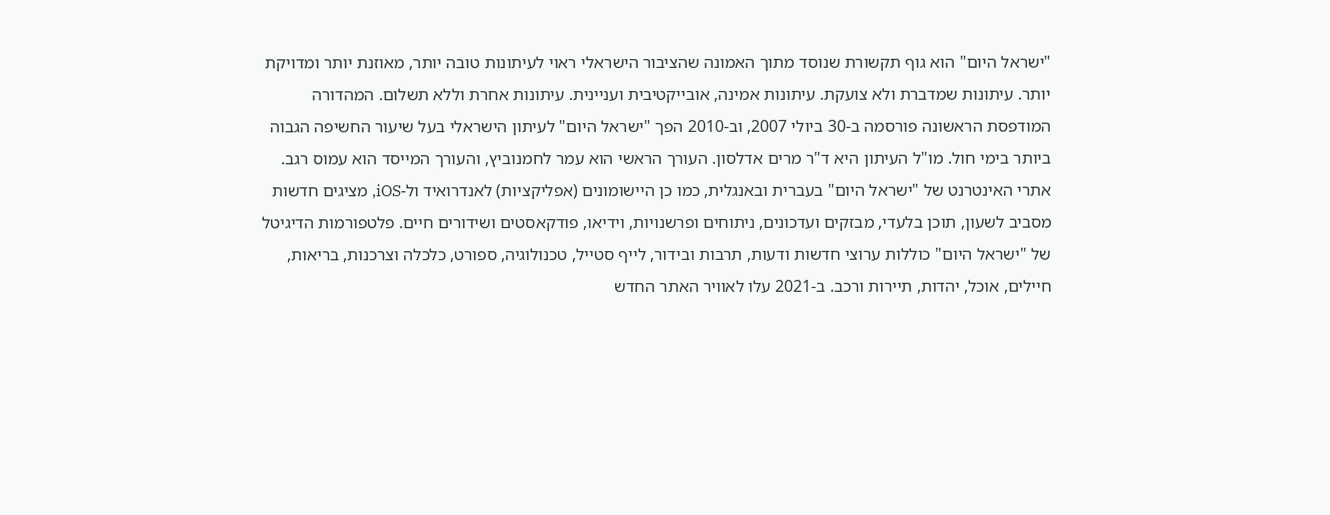"ישראל היום" הוא גוף תקשורת שנוסד מתוך האמונה שהציבור הישראלי ראוי לעיתונות טובה יותר, מאוזנת יותר ומדויקת יותר. עיתונות שמדברת ולא צועקת. עיתונות אמינה, אובייקטיבית ועניינית. עיתונות אחרת וללא תשלום. המהדורה המודפסת הראשונה פורסמה ב-30 ביולי 2007, וב-2010 הפך "ישראל היום" לעיתון הישראלי בעל שיעור החשיפה הגבוה ביותר בימי חול. מו"ל העיתון היא ד"ר מרים אדלסון. העורך הראשי הוא עמר לחמנוביץ, והעורך המייסד הוא עמוס רגב. אתרי האינטרנט של "ישראל היום" בעברית ובאנגלית, כמו כן היישומונים (אפליקציות) לאנדרואיד ול-iOS, מציגים חדשות מסביב לשעון, תוכן בלעדי, מבזקים ועדכונים, ניתוחים ופרשנויות, וידיאו, פודקאסטים ושידורים חיים. פלטפורמות הדיגיטל של "ישראל היום" כוללות ערוצי חדשות ודעות, תרבות ובידור, לייף סטייל, טכנולוגיה, ספורט, כלכלה וצרכנות, בריאות, חיילים, אוכל, יהדות, תיירות ורכב. ב-2021 עלו לאוויר האתר החדש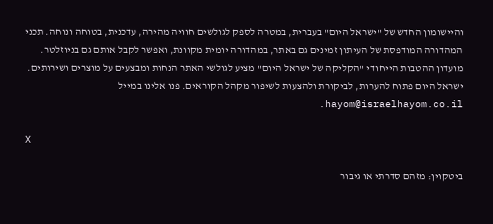והיישומון החדש של "ישראל היום" בעברית, במטרה לספק לגולשים חוויה מהירה, עדכנית, בטוחה ונוחה. תכני המהדורה המודפסת של העיתון זמינים גם באתר, במהדורה יומית מקוונת, ואפשר לקבל אותם גם בניוזלטר. מועדון ההטבות הייחודי "הקליקה של ישראל היום" מציע לגולשי האתר הנחות ומבצעים על מוצרים ושירותים. ישראל היום פתוח להערות, לביקורת ולהצעות לשיפור מקהל הקוראים. פנו אלינו במייל hayom@israelhayom.co.il.

X

ביטקוין: מזהם סדרתי או גיבור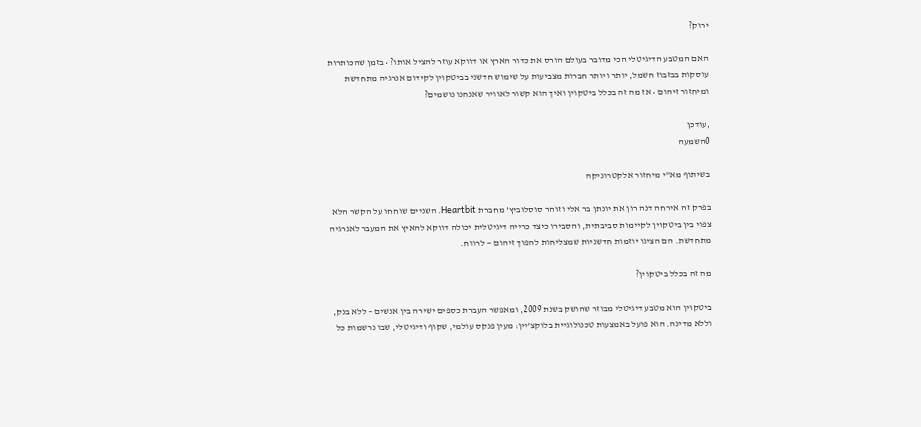ירוק?

האם המטבע הדיגיטלי הכי מדובר בעולם הורס את כדור הארץ או דווקא עוזר להציל אותו? • בזמן שהכותרות עוסקות בבזבוז חשמל, יותר ויותר חברות מצביעות על שימוש חדשני בביטקוין לקידום אנרגיה מתחדשת ומיחזור זיהום • אז מה זה בכלל ביטקוין ואיך הוא קשור לאוויר שאנחנו נושמים?

,עודכן
0השמעה

בשיתוף מא"י מיחזור אלקטרוניקה

בפרק זה אירחה דנה רון את יונתן בר אלי וזוהר סוסלוביץ' מחברת Heartbit. השניים שוחחו על הקשר הלא צפוי בין ביטקוין לקיימות סביבתית, והסבירו כיצד כרייה דיגיטלית יכולה דווקא להאיץ את המעבר לאנרגיה מתחדשת. הם הציגו יוזמות חדשניות שמצליחות להפוך זיהום — לרווח.

מה זה בכלל ביטקוין?

ביטקוין הוא מטבע דיגיטלי מבוזר שהושק בשנת 2009, ומאפשר העברת כספים ישירה בין אנשים – ללא בנק, וללא מדינה. הוא פועל באמצעות טכנולוגיית בלוקצ'יין: מעין פנקס עולמי, שקוף ודיגיטלי, שבו נרשמות כל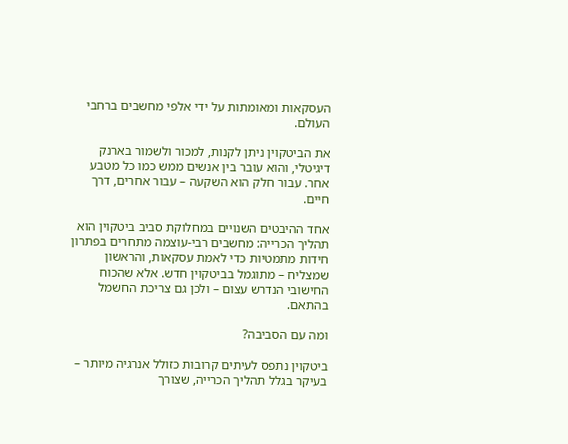העסקאות ומאומתות על ידי אלפי מחשבים ברחבי העולם.

את הביטקוין ניתן לקנות, למכור ולשמור בארנק דיגיטלי, והוא עובר בין אנשים ממש כמו כל מטבע אחר. עבור חלק הוא השקעה – עבור אחרים, דרך חיים.

אחד ההיבטים השנויים במחלוקת סביב ביטקוין הוא תהליך הכרייה: מחשבים רבי-עוצמה מתחרים בפתרון חידות מתמטיות כדי לאמת עסקאות, והראשון שמצליח – מתוגמל בביטקוין חדש. אלא שהכוח החישובי הנדרש עצום – ולכן גם צריכת החשמל בהתאם.

ומה עם הסביבה?

ביטקוין נתפס לעיתים קרובות כזולל אנרגיה מיותר – בעיקר בגלל תהליך הכרייה, שצורך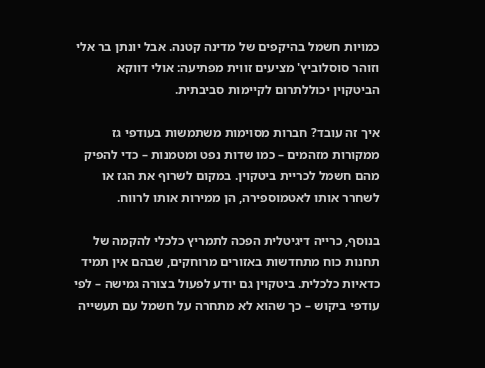כמויות חשמל בהיקפים של מדינה קטנה. אבל יונתן בר אלי וזוהר סוסלוביץ' מציעים זווית מפתיעה: אולי דווקא הביטקוין יכוללתרום לקיימות סביבתית.

איך זה עובד? חברות מסוימות משתמשות בעודפי גז ממקורות מזהמים – כמו שדות נפט ומטמנות – כדי להפיק מהם חשמל לכריית ביטקוין. במקום לשרוף את הגז או לשחרר אותו לאטמוספירה, הן ממירות אותו לרווח.

בנוסף, כרייה דיגיטלית הפכה לתמריץ כלכלי להקמה של תחנות כוח מתחדשות באזורים מרוחקים, שבהם אין תמיד כדאיות כלכלית. ביטקוין גם יודע לפעול בצורה גמישה – לפי עודפי ביקוש – כך שהוא לא מתחרה על חשמל עם תעשייה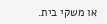או משקי בית.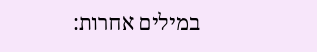במילים אחרות: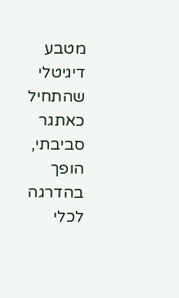מטבע דיגיטלי שהתחיל כאתגר סביבתי, הופך בהדרגה לכלי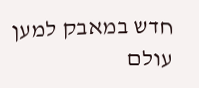חדש במאבק למען עולם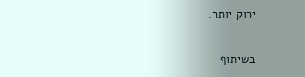ירוק יותר.

בשיתוף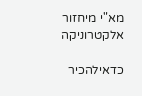מא"י מיחזור אלקטרוניקה

כדאילהכיר